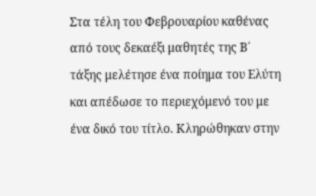Στα τέλη του Φεβρουαρίου καθένας από τους δεκαέξι μαθητές της Β΄ τάξης μελέτησε ένα ποίημα του Ελύτη και απέδωσε το περιεχόμενό του με ένα δικό του τίτλο. Κληρώθηκαν στην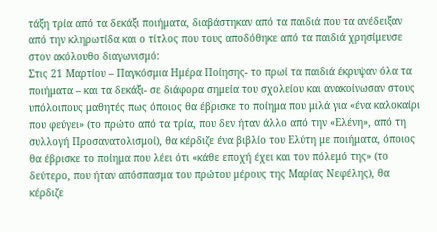τάξη τρία από τα δεκάξι ποιήματα, διαβάστηκαν από τα παιδιά που τα ανέδειξαν από την κληρωτίδα και ο τίτλος που τους αποδόθηκε από τα παιδιά χρησίμευσε στον ακόλουθο διαγωνισμό:
Στις 21 Μαρτίου – Παγκόσμια Ημέρα Ποίησης- το πρωί τα παιδιά έκρυψαν όλα τα ποιήματα – και τα δεκάξι- σε διάφορα σημεία του σχολείου και ανακοίνωσαν στους υπόλοιπους μαθητές πως όποιος θα έβρισκε το ποίημα που μιλά για «ένα καλοκαίρι που φεύγει» (το πρώτο από τα τρία, που δεν ήταν άλλο από την «Ελένη», από τη συλλογή Προσανατολισμοί), θα κέρδιζε ένα βιβλίο του Ελύτη με ποιήματα, όποιος θα έβρισκε το ποίημα που λέει ότι «κάθε εποχή έχει και τον πόλεμό της» (το δεύτερο, που ήταν απόσπασμα του πρώτου μέρους της Μαρίας Νεφέλης), θα κέρδιζε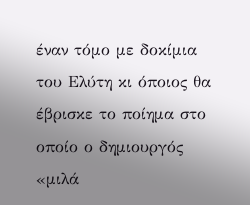έναν τόμο με δοκίμια του Ελύτη κι όποιος θα έβρισκε το ποίημα στο οποίο ο δημιουργός «μιλά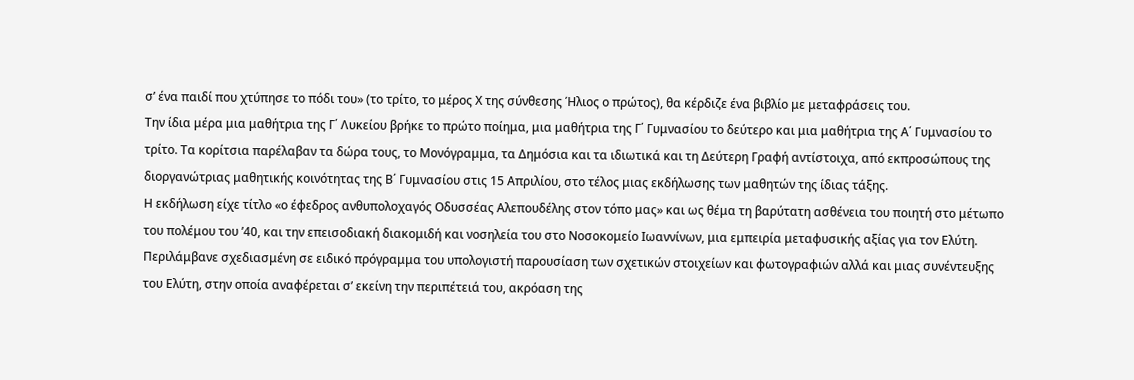σ’ ένα παιδί που χτύπησε το πόδι του» (το τρίτο, το μέρος Χ της σύνθεσης Ήλιος ο πρώτος), θα κέρδιζε ένα βιβλίο με μεταφράσεις του.
Την ίδια μέρα μια μαθήτρια της Γ΄ Λυκείου βρήκε το πρώτο ποίημα, μια μαθήτρια της Γ΄ Γυμνασίου το δεύτερο και μια μαθήτρια της Α΄ Γυμνασίου το τρίτο. Τα κορίτσια παρέλαβαν τα δώρα τους, το Μονόγραμμα, τα Δημόσια και τα ιδιωτικά και τη Δεύτερη Γραφή αντίστοιχα, από εκπροσώπους της διοργανώτριας μαθητικής κοινότητας της Β΄ Γυμνασίου στις 15 Απριλίου, στο τέλος μιας εκδήλωσης των μαθητών της ίδιας τάξης.
Η εκδήλωση είχε τίτλο «ο έφεδρος ανθυπολοχαγός Οδυσσέας Αλεπουδέλης στον τόπο μας» και ως θέμα τη βαρύτατη ασθένεια του ποιητή στο μέτωπο του πολέμου του ’40, και την επεισοδιακή διακομιδή και νοσηλεία του στο Νοσοκομείο Ιωαννίνων, μια εμπειρία μεταφυσικής αξίας για τον Ελύτη. Περιλάμβανε σχεδιασμένη σε ειδικό πρόγραμμα του υπολογιστή παρουσίαση των σχετικών στοιχείων και φωτογραφιών αλλά και μιας συνέντευξης του Ελύτη, στην οποία αναφέρεται σ’ εκείνη την περιπέτειά του, ακρόαση της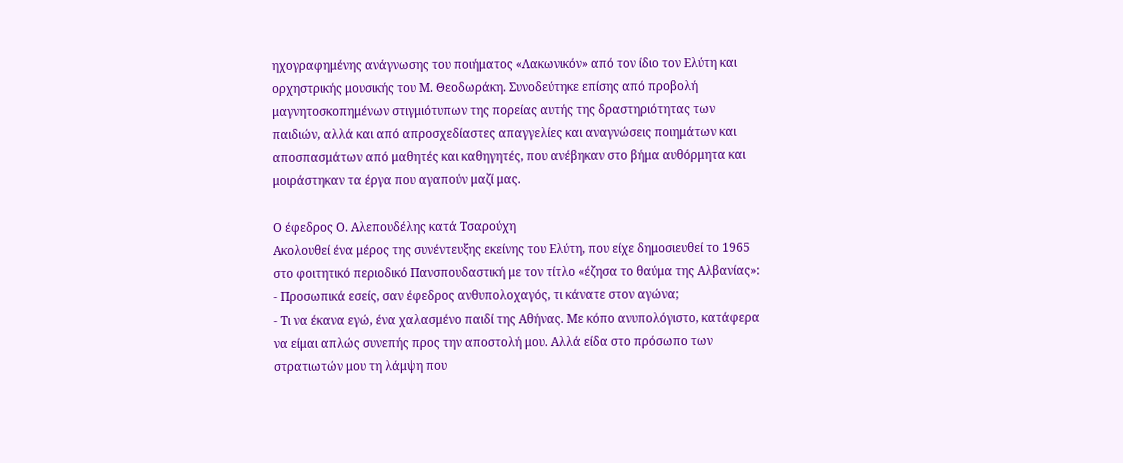ηχογραφημένης ανάγνωσης του ποιήματος «Λακωνικόν» από τον ίδιο τον Ελύτη και ορχηστρικής μουσικής του Μ. Θεοδωράκη. Συνοδεύτηκε επίσης από προβολή μαγνητοσκοπημένων στιγμιότυπων της πορείας αυτής της δραστηριότητας των παιδιών, αλλά και από απροσχεδίαστες απαγγελίες και αναγνώσεις ποιημάτων και αποσπασμάτων από μαθητές και καθηγητές, που ανέβηκαν στο βήμα αυθόρμητα και μοιράστηκαν τα έργα που αγαπούν μαζί μας.

Ο έφεδρος Ο. Αλεπουδέλης κατά Τσαρούχη
Ακολουθεί ένα μέρος της συνέντευξης εκείνης του Ελύτη, που είχε δημοσιευθεί το 1965 στο φοιτητικό περιοδικό Πανσπουδαστική με τον τίτλο «έζησα το θαύμα της Αλβανίας»:
- Προσωπικά εσείς, σαν έφεδρος ανθυπολοχαγός, τι κάνατε στον αγώνα;
- Τι να έκανα εγώ, ένα χαλασμένο παιδί της Αθήνας. Με κόπο ανυπολόγιστο, κατάφερα να είμαι απλώς συνεπής προς την αποστολή μου. Αλλά είδα στο πρόσωπο των στρατιωτών μου τη λάμψη που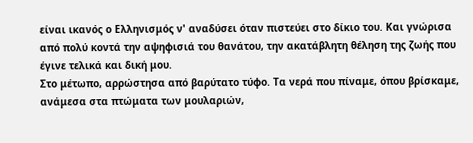είναι ικανός ο Ελληνισμός ν' αναδύσει όταν πιστεύει στο δίκιο του. Και γνώρισα από πολύ κοντά την αψηφισιά του θανάτου, την ακατάβλητη θέληση της ζωής που έγινε τελικά και δική μου.
Στο μέτωπο, αρρώστησα από βαρύτατο τύφο. Τα νερά που πίναμε, όπου βρίσκαμε, ανάμεσα στα πτώματα των μουλαριών,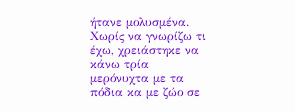ήτανε μολυσμένα. Χωρίς να γνωρίζω τι έχω, χρειάστηκε να κάνω τρία μερόνυχτα με τα πόδια κα με ζώο σε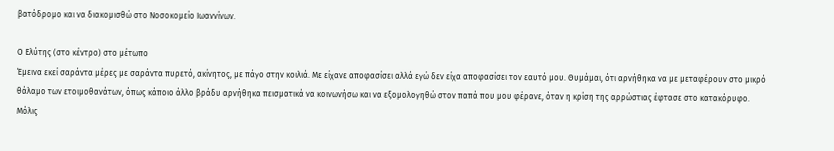βατόδρομο και να διακομισθώ στο Νοσοκομείο Ιωαννίνων.

Ο Ελύτης (στο κέντρο) στο μέτωπο
Έμεινα εκεί σαράντα μέρες με σαράντα πυρετό, ακίνητος, με πάγο στην κοιλιά. Με είχανε αποφασίσει αλλά εγώ δεν είχα αποφασίσει τον εαυτό μου. Θυμάμαι, ότι αρνήθηκα να με μεταφέρουν στο μικρό θάλαμο των ετοιμοθανάτων, όπως κάποιο άλλο βράδυ αρνήθηκα πεισματικά να κοινωνήσω και να εξομολογηθώ στον παπά που μου φέρανε, όταν η κρίση της αρρώστιας έφτασε στο κατακόρυφο. Μόλις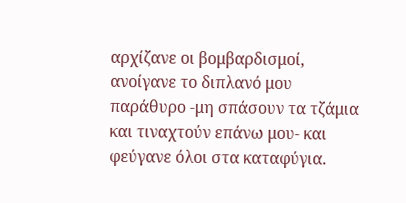αρχίζανε οι βομβαρδισμοί, ανοίγανε το διπλανό μου παράθυρο -μη σπάσουν τα τζάμια και τιναχτούν επάνω μου- και φεύγανε όλοι στα καταφύγια.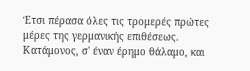Έτσι πέρασα όλες τις τρομερές πρώτες μέρες της γερμανικής επιθέσεως. Κατάμονος, σ' έναν έρημο θάλαμο, και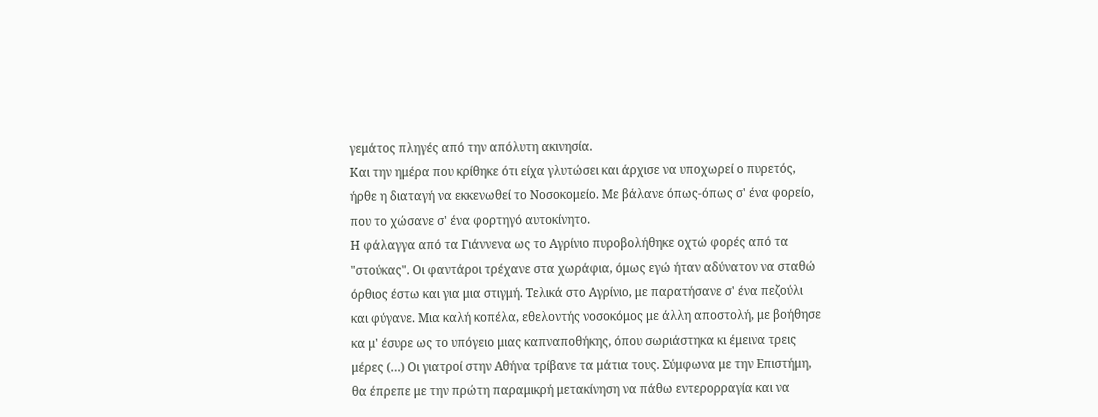γεμάτος πληγές από την απόλυτη ακινησία.
Και την ημέρα που κρίθηκε ότι είχα γλυτώσει και άρχισε να υποχωρεί ο πυρετός, ήρθε η διαταγή να εκκενωθεί το Νοσοκομείο. Με βάλανε όπως-όπως σ' ένα φορείο, που το χώσανε σ' ένα φορτηγό αυτοκίνητο.
Η φάλαγγα από τα Γιάννενα ως το Αγρίνιο πυροβολήθηκε οχτώ φορές από τα "στούκας". Οι φαντάροι τρέχανε στα χωράφια, όμως εγώ ήταν αδύνατον να σταθώ όρθιος έστω και για μια στιγμή. Τελικά στο Αγρίνιο, με παρατήσανε σ' ένα πεζούλι και φύγανε. Μια καλή κοπέλα, εθελοντής νοσοκόμος με άλλη αποστολή, με βοήθησε κα μ' έσυρε ως το υπόγειο μιας καπναποθήκης, όπου σωριάστηκα κι έμεινα τρεις μέρες (…) Οι γιατροί στην Αθήνα τρίβανε τα μάτια τους. Σύμφωνα με την Επιστήμη, θα έπρεπε με την πρώτη παραμικρή μετακίνηση να πάθω εντερορραγία και να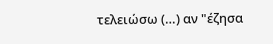τελειώσω (…) αν "έζησα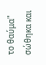το θαύμα" σώθηκα και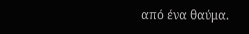από ένα θαύμα.